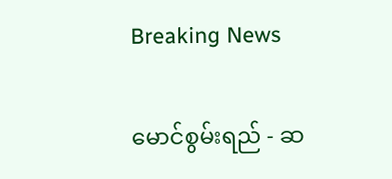Breaking News

မောင်စွမ်းရည် - ဆ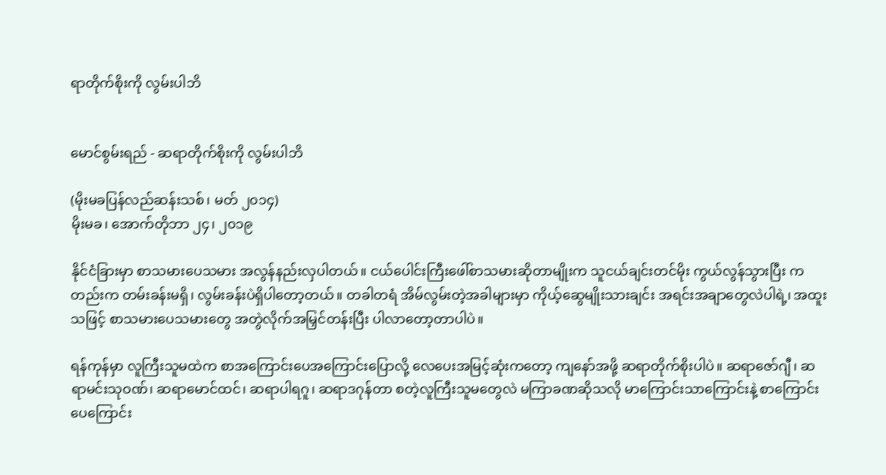ရာတိုက်စိုးကို လွမ်းပါဘိ


မောင်စွမ်းရည် - ဆရာတိုက်စိုးကို လွမ်းပါဘိ

(မိုးမခပြန်လည်ဆန်းသစ်၊ မတ် ၂၀၁၄)
မိုးမခ၊ အောက်တိုဘာ ၂၄၊ ၂၀၁၉

နိုင်ငံခြားမှာ စာသမားပေသမား အလွန်နည်းလှပါတယ်။ ငယ်ပေါင်းကြီးဖေါ်စာသမားဆိုတာမျိုးက သူငယ်ချင်းတင်မိုး ကွယ်လွန်သွားပြီး ကတည်းက တမ်းခန်းမရှိ၊ လွမ်းခန်းပဲရှိပါတော့တယ်။ တခါတရံ အိမ်လွမ်းတဲ့အခါများမှာ ကိုယ့်ဆွေမျိုးသားချင်း အရင်းအချာတွေလဲပါရဲ့၊ အထူးသဖြင့် စာသမားပေသမားတွေ အတွဲလိုက်အမြှင်တန်းပြီး ပါလာတော့တာပါပဲ။

ရန်ကုန်မှာ လူကြီးသူမထဲက စာအကြောင်းပေအကြောင်းပြောလို့ လေပေးအမြင့်ဆုံးကတော့ ကျနော်အဖို့ ဆရာတိုက်စိုးပါပဲ။ ဆရာဇော်ဂျီ၊ ဆရာမင်းသုဝဏ်၊ ဆရာမောင်ထင်၊ ဆရာပါရဂူ၊ ဆရာဒဂုန်တာ စတဲ့လူကြီးသူမတွေလဲ မကြာခဏဆိုသလို မာကြောင်းသာကြောင်းနဲ့ စာကြောင်းပေကြောင်း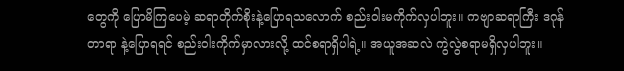တွေကို ပြောမိကြပေမဲ့ ဆရာတိုက်စိုးနဲ့ပြောရသလောက် စည်းဝါးမကိုက်လှပါဘူး။ ကဗျာဆရာကြီး ဒဂုန်တာရာ နဲ့ပြောရရင် စည်းဝါးကိုက်မှာလားလို့ ထင်စရာရှိပါရဲ့။ အယူအဆလဲ ကွဲလွဲစရာမရှိလှပါဘူး။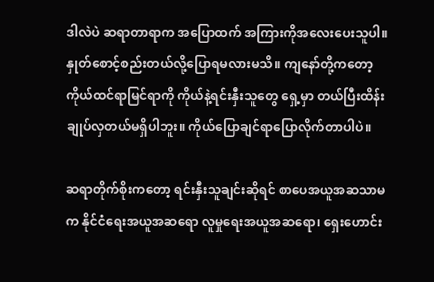ဒါလဲပဲ ဆရာတာရာက အပြောထက် အကြားကိုအလေးပေးသူပါ။ နှုတ်စောင့်စည်းတယ်လို့ပြောရမလားမသိ။ ကျနော်တို့ကတော့ ကိုယ်ထင်ရာမြင်ရာကို ကိုယ်နဲ့ရင်းနှီးသူတွေ ရှေ့မှာ တယ်ပြီးထိန်းချုပ်လှတယ်မရှိပါဘူး။ ကိုယ်ပြောချင်ရာပြောလိုက်တာပါပဲ။

ဆရာတိုက်စိုးကတော့ ရင်းနှီးသူချင်းဆိုရင် စာပေအယူအဆသာမက နိုင်ငံရေးအယူအဆရော လူမှုရေးအယူအဆရော၊ ရှေးဟောင်း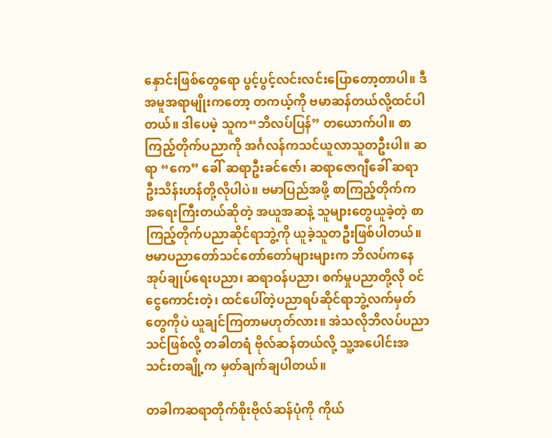နှောင်းဖြစ်တွေရော ပွင့်ပွင့်လင်းလင်းပြောတော့တာပါ။ ဒီအမူအရာမျိုးကတော့ တကယ့်ကို ဗမာဆန်တယ်လို့ထင်ပါတယ်။ ဒါပေမဲ့ သူက“ဘိလပ်ပြန်” တယောက်ပါ။ စာကြည့်တိုက်ပညာကို အင်္ဂလန်ကသင်ယူလာသူတဦးပါ။ ဆရာ “ကေ” ခေါ် ဆရာဦးခင်ဇော်၊ ဆရာဇောဂျီခေါ် ဆရာဦးသိန်းဟန်တို့လိုပါပဲ။ ဗမာပြည်အဖို့ စာကြည့်တိုက်က အရေးကြီးတယ်ဆိုတဲ့ အယူအဆနဲ့ သူများတွေယူခဲ့တဲ့ စာကြည့်တိုက်ပညာဆိုင်ရာဘွဲ့ကို ယူခဲ့သူတဦးဖြစ်ပါတယ်။ ဗမာပညာတော်သင်တော်တော်များများက ဘိလပ်ကနေ အုပ်ချုပ်ရေးပညာ၊ ဆရာဝန်ပညာ၊ စက်မှုပညာတို့လို ဝင်ငွေကောင်းတဲ့၊ ထင်ပေါ်တဲ့ပညာရပ်ဆိုင်ရာဘွဲ့လက်မှတ်တွေကိုပဲ ယူချင်ကြတာမဟုတ်လား။ အဲသလိုဘိလပ်ပညာသင်ဖြစ်လို့ တခါတရံ ဗိုလ်ဆန်တယ်လို့ သူ့အပေါင်းအသင်းတချို့က မှတ်ချက်ချပါတယ်။

တခါကဆရာတိုက်စိုးဗိုလ်ဆန်ပုံကို ကိုယ်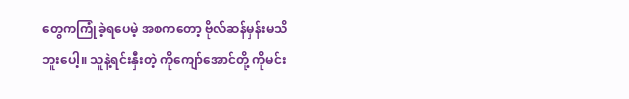တွေကကြုံခဲ့ရပေမဲ့ အစကတော့ ဗိုလ်ဆန်မှန်းမသိဘူးပေါ့။ သူနဲ့ရင်းနှီးတဲ့ ကိုကျော်အောင်တို့ ကိုမင်း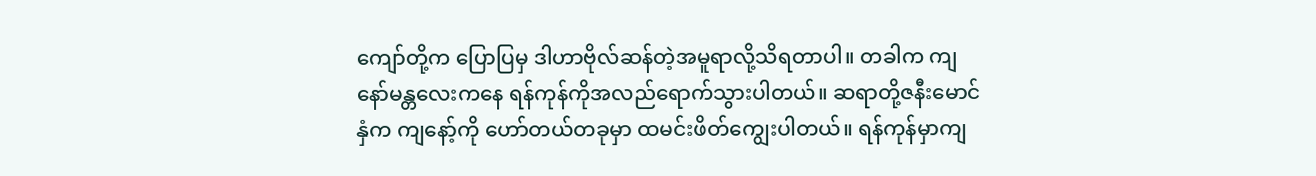ကျော်တို့က ပြောပြမှ ဒါဟာဗိုလ်ဆန်တဲ့အမူရာလို့သိရတာပါ။ တခါက ကျနော်မန္တလေးကနေ ရန်ကုန်ကိုအလည်ရောက်သွားပါတယ်။ ဆရာတို့ဇနီးမောင်နှံက ကျနော့်ကို ဟော်တယ်တခုမှာ ထမင်းဖိတ်ကျွေးပါတယ်။ ရန်ကုန်မှာကျ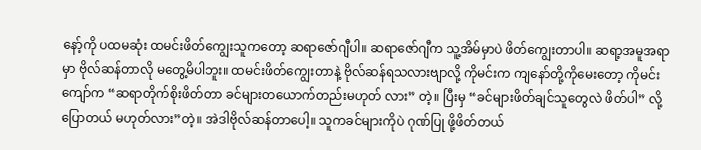နော့်ကို ပထမဆုံး ထမင်းဖိတ်ကျွေးသူကတော့ ဆရာဇော်ဂျီပါ။ ဆရာဇော်ဂျီက သူ့အိမ်မှာပဲ ဖိတ်ကျွေးတာပါ။ ဆရာ့အမူအရာမှာ ဗိုလ်ဆန်တာလို မတွေ့မိပါဘူး။ ထမင်းဖိတ်ကျွေးတာနဲ့ ဗိုလ်ဆန်ရသလားဗျာလို့ ကိုမင်းက ကျနော်တို့ကိုမေးတော့ ကိုမင်းကျော်က “ဆရာတိုက်စိုးဖိတ်တာ ခင်များတယောက်တည်းမဟုတ် လား” တဲ့။ ပြီးမှ “ခင်များဖိတ်ချင်သူတွေလဲ ဖိတ်ပါ” လို့ပြောတယ် မဟုတ်လား”တဲ့။ အဲဒါဗိုလ်ဆန်တာပေါ့။ သူကခင်များကိုပဲ ဂုဏ်ပြု ဖို့ဖိတ်တယ်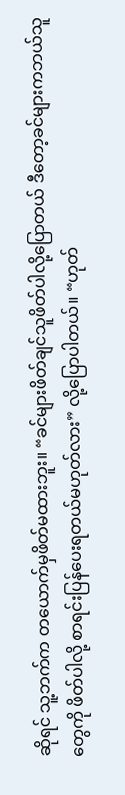ဆိုရင် သူ့ဘက်က တယောက်မှဖိတ်မထားဘူး။ “ခင်များဖိတ်ချင်သူဖိတ်ပါလို့ပြောတယ် ဒီတော့ခင်များကဘယ်သူတွေကို ဖိတ်ပါလို့ စာရင်းပြန်ပေးရတယ်မဟုတ်လား” လို့ပြောပါတယ်။ “ဟုတ်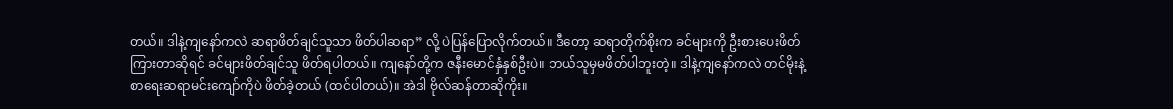တယ်။ ဒါနဲ့ကျနော်ကလဲ ဆရာဖိတ်ချင်သူသာ ဖိတ်ပါဆရာ” လို့ ပဲပြန်ပြောလိုက်တယ်။ ဒီတော့ ဆရာတိုက်စိုးက ခင်များကို ဦးစားပေးဖိတ်ကြားတာဆိုရင် ခင်များဖိတ်ချင်သူ ဖိတ်ရပါတယ်။ ကျနော်တို့က ဇနီးမောင်နှံနှစ်ဦးပဲ။ ဘယ်သူမှမဖိတ်ပါဘူးတဲ့။ ဒါနဲ့ကျနော်ကလဲ တင်မိုးနဲ့စာရေးဆရာမင်းကျော်ကိုပဲ ဖိတ်ခဲ့တယ် (ထင်ပါတယ်)။ အဲဒါ ဗိုလ်ဆန်တာဆိုကိုး။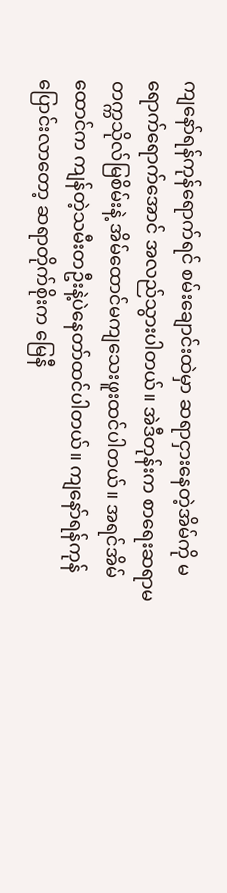ကျနော်ရန်ကုန်ရောက်ရင် စမ်းချောင်းထဲမှာ ဆရာငှားနေတဲ့အိမ်ကို မရောက်ရောက်အောင် အလည်သွားပါတယ်။ အဲဒီတုန်းက စာရေးဆရာမ တက္ကသိုလ်မြစိမ်းနဲ့ အိမ်ထောင်မကျသေးဖူးထင်ပါတယ်။ အရင်အိမ်ထောင်က ကျန်တဲ့သမီးတဦးနဲ့ပဲနေတာ်ထင်ပါတယ်။ ကျနော်ရန်ကုန်ပြောင်းလာတော့ ဆရာတိုက်စိုးက မြေနီ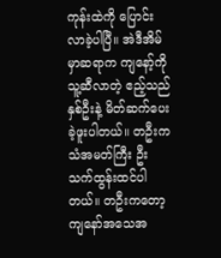ကုန်းထဲကို ပြောင်းလာခဲ့ပါပြီ။ အဲဒီအိမ်မှာဆရာက ကျနော့်ကို သူ့ဆီလာတဲ့ ဧည့်သည်နှစ်ဦးနဲ့ မိတ်ဆက်ပေးခဲ့ဖူးပါတယ်။ တဦးကသံအမတ်ကြီး ဦးသက်ထွန်းထင်ပါတယ်။ တဦးကတော့ ကျနော်အသေအ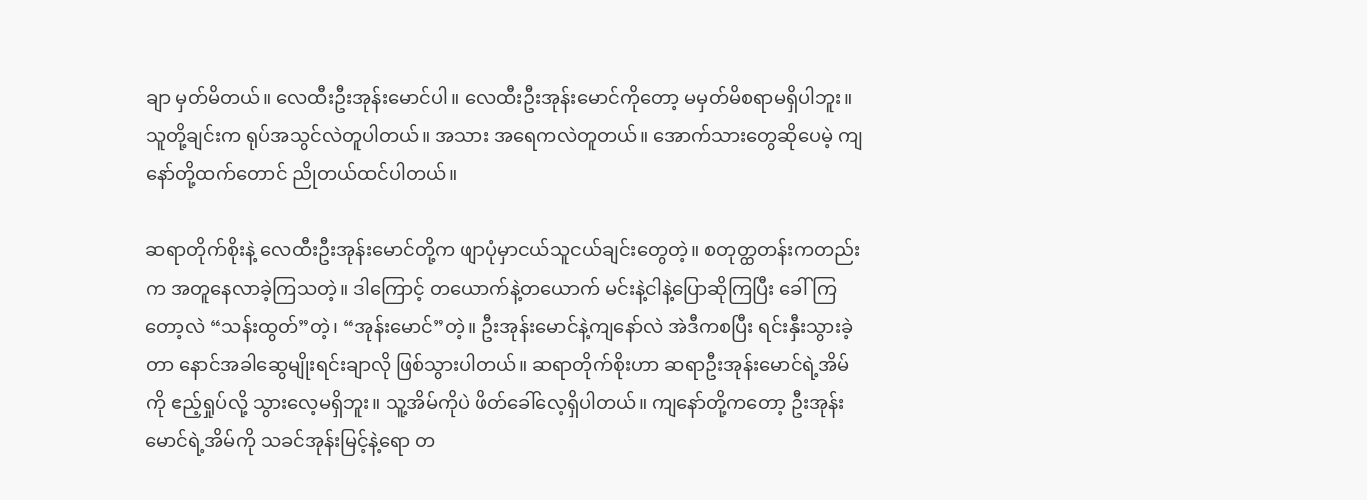ချာ မှတ်မိတယ်။ လေထီးဦးအုန်းမောင်ပါ။ လေထီးဦးအုန်းမောင်ကိုတော့ မမှတ်မိစရာမရှိပါဘူး။ သူတို့ချင်းက ရုပ်အသွင်လဲတူပါတယ်။ အသား အရေကလဲတူတယ်။ အောက်သားတွေဆိုပေမဲ့ ကျနော်တို့ထက်တောင် ညိုတယ်ထင်ပါတယ်။

ဆရာတိုက်စိုးနဲ့ လေထီးဦးအုန်းမောင်တို့က ဖျာပုံမှာငယ်သူငယ်ချင်းတွေတဲ့။ စတုတ္ထတန်းကတည်းက အတူနေလာခဲ့ကြသတဲ့။ ဒါကြောင့် တယောက်နဲ့တယောက် မင်းနဲ့ငါနဲ့ပြောဆိုကြပြီး ခေါ်ကြတော့လဲ “သန်းထွတ်”တဲ့၊ “အုန်းမောင်”တဲ့။ ဦးအုန်းမောင်နဲ့ကျနော်လဲ အဲဒီကစပြီး ရင်းနှီးသွားခဲ့တာ နောင်အခါဆွေမျိုးရင်းချာလို ဖြစ်သွားပါတယ်။ ဆရာတိုက်စိုးဟာ ဆရာဦးအုန်းမောင်ရဲ့အိမ်ကို ဧည့်ရှုပ်လို့ သွားလေ့မရှိဘူး။ သူ့အိမ်ကိုပဲ ဖိတ်ခေါ်လေ့ရှိပါတယ်။ ကျနော်တို့ကတော့ ဦးအုန်းမောင်ရဲ့အိမ်ကို သခင်အုန်းမြင့်နဲ့ရော တ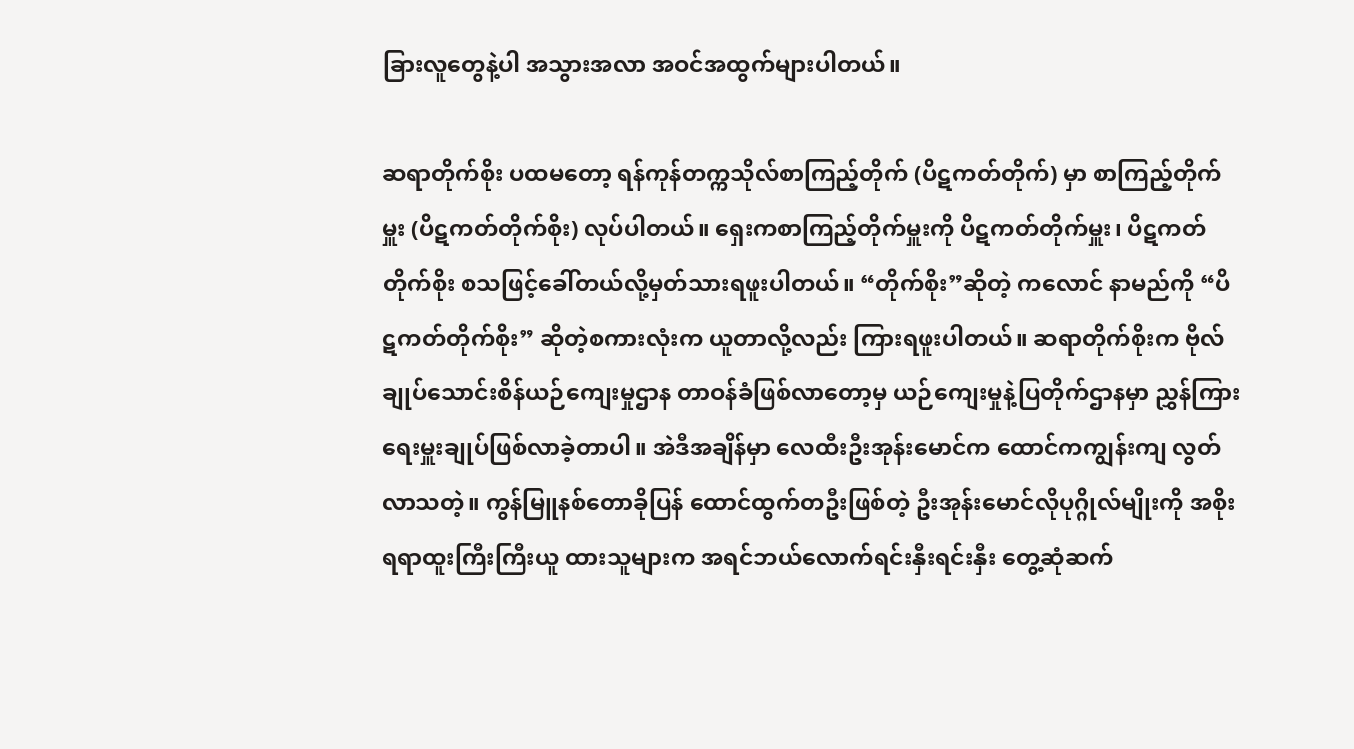ခြားလူတွေနဲ့ပါ အသွားအလာ အဝင်အထွက်များပါတယ်။

ဆရာတိုက်စိုး ပထမတော့ ရန်ကုန်တက္ကသိုလ်စာကြည့်တိုက် (ပိဋကတ်တိုက်) မှာ စာကြည့်တိုက်မှူး (ပိဋကတ်တိုက်စိုး) လုပ်ပါတယ်။ ရှေးကစာကြည့်တိုက်မှူးကို ပိဋကတ်တိုက်မှူး၊ ပိဋကတ်တိုက်စိုး စသဖြင့်ခေါ်တယ်လို့မှတ်သားရဖူးပါတယ်။ “တိုက်စိုး”ဆိုတဲ့ ကလောင် နာမည်ကို “ပိဋကတ်တိုက်စိုး” ဆိုတဲ့စကားလုံးက ယူတာလို့လည်း ကြားရဖူးပါတယ်။ ဆရာတိုက်စိုးက ဗိုလ်ချုပ်သောင်းစိန်ယဉ်ကျေးမှုဌာန တာဝန်ခံဖြစ်လာတော့မှ ယဉ်ကျေးမှုနဲ့ပြတိုက်ဌာနမှာ ညွှန်ကြားရေးမှူးချုပ်ဖြစ်လာခဲ့တာပါ။ အဲဒီအချိန်မှာ လေထီးဦးအုန်းမောင်က ထောင်ကကျွန်းကျ လွတ်လာသတဲ့။ ကွန်မြူနစ်တောခိုပြန် ထောင်ထွက်တဦးဖြစ်တဲ့ ဦးအုန်းမောင်လိုပုဂ္ဂိုလ်မျိုးကို အစိုးရရာထူးကြီးကြီးယူ ထားသူများက အရင်ဘယ်လောက်ရင်းနှီးရင်းနှီး တွေ့ဆုံဆက်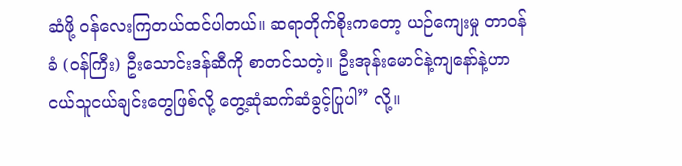ဆံဖို့ ဝန်လေးကြတယ်ထင်ပါတယ်။ ဆရာတိုက်စိုးကတော့ ယဉ်ကျေးမှု တာဝန်ခံ (ဝန်ကြီး) ဦးသောင်းဒန်ဆီကို စာတင်သတဲ့။ ဦးအုန်းမောင်နဲ့ကျနော်နဲ့ဟာ ငယ်သူငယ်ချင်းတွေဖြစ်လို့ တွေ့ဆုံဆက်ဆံခွင့်ပြုပါ” လို့။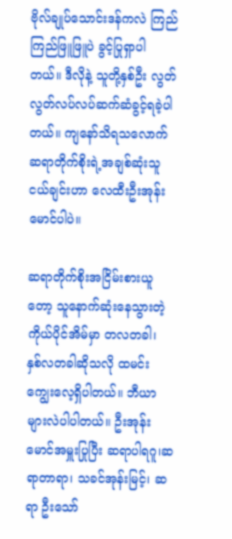ဗိုလ်ချုပ်သောင်းဒန်ကလဲ ကြည်ကြည်ဖြူဖြူပဲ ခွင့်ပြုရှာပါတယ်။ ဒီလိုနဲ့ သူတို့နှစ်ဦး လွတ်လွတ်လပ်လပ်ဆက်ဆံခွင့်ရခဲ့ပါတယ်။ ကျနော်သိရသလောက် ဆရာတိုက်စိုးရဲ့အချစ်ဆုံးသူငယ်ချင်းဟာ လေထီးဦးအုန်းမောင်ပါပဲ။

ဆရာတိုက်စိုးအငြိမ်းစားယူတော့ သူနောက်ဆုံးနေသွားတဲ့ ကိုယ်ပိုင်အိမ်မှာ တလတခါ၊ နှစ်လတခါဆိုသလို ထမင်းကျွေးလေ့ရှိပါတယ်။ ဘီယာများလဲပါပါတယ်။ ဦးအုန်းမောင်အမှူးပြုပြီး ဆရာပါရဂူ၊ဆရာတာရာ၊ သခင်အုန်းမြင့်၊ ဆရာ ဦးသော်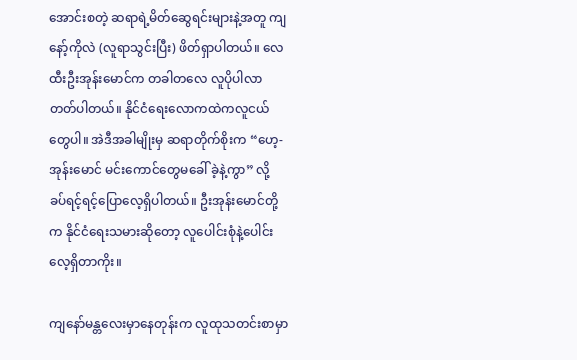အောင်းစတဲ့ ဆရာရဲ့မိတ်ဆွေရင်းများနဲ့အတူ ကျနော့်ကိုလဲ (လူရာသွင်းပြီး) ဖိတ်ရှာပါတယ်။ လေထီးဦးအုန်းမောင်က တခါတလေ လူပိုပါလာတတ်ပါတယ်။ နိုင်ငံရေးလောကထဲကလူငယ်တွေပါ။ အဲဒီအခါမျိုးမှ ဆရာတိုက်စိုးက “ဟေ့-အုန်းမောင် မင်းကောင်တွေမခေါ် ခဲ့နဲ့ကွာ” လို့ ခပ်ရင့်ရင့်ပြောလေ့ရှိပါတယ်။ ဦးအုန်းမောင်တို့က နိုင်ငံရေးသမားဆိုတော့ လူပေါင်းစုံနဲ့ပေါင်းလေ့ရှိတာကိုး။

ကျနော်မန္တလေးမှာနေတုန်းက လူထုသတင်းစာမှာ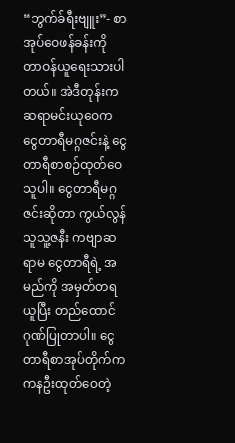“ဘွက်ခ်ရီးဗျူး”- စာအုပ်ဝေဖန်ခန်းကို တာဝန်ယူရေးသားပါတယ်။ အဲဒီတုန်းက ဆရာမင်းယုဝေက ငွေတာရီမဂ္ဂဇင်းနဲ့ ငွေတာရီစာစဉ်ထုတ်ဝေသူပါ။ ငွေတာရီမဂ္ဂဇင်းဆိုတာ ကွယ်လွန်သူသူ့ဇနီး ကဗျာဆရာမ ငွေတာရီရဲ့ အမည်ကို အမှတ်တရယူပြီး တည်ထောင်ဂုဏ်ပြုတာပါ။ ငွေတာရီစာအုပ်တိုက်က ကနဦးထုတ်ဝေတဲ့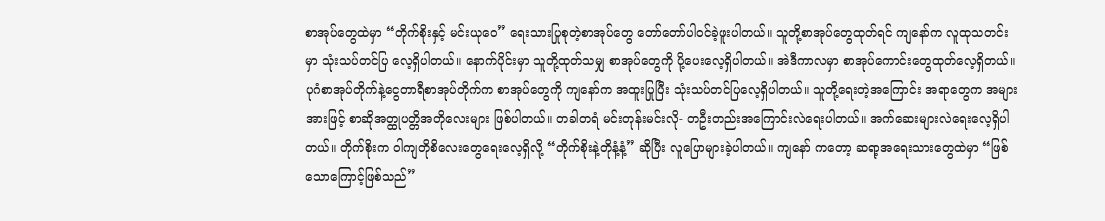စာအုပ်တွေထဲမှာ “တိုက်စိုးနှင့် မင်းယုဝေ” ရေးသားပြုစုတဲ့စာအုပ်တွေ တော်တော်ပါဝင်ခဲ့ဖူးပါတယ်။ သူတို့စာအုပ်တွေထုတ်ရင် ကျနော်က လူထုသတင်းမှာ သုံးသပ်တင်ပြ လေ့ရှိပါတယ်။ နောက်ပိုင်းမှာ သူတို့ထုတ်သမျှ စာအုပ်တွေကို ပို့ပေးလေ့ရှိပါတယ်။ အဲဒီကာလမှာ စာအုပ်ကောင်းတွေထုတ်လေ့ရှိတယ်။ ပုဂံစာအုပ်တိုက်နဲ့ငွေတာရီစာအုပ်တိုက်က စာအုပ်တွေကို ကျနော်က အထူးပြုပြီး သုံးသပ်တင်ပြလေ့ရှိပါတယ်။ သူတို့ရေးတဲ့အကြောင်း အရာတွေက အများအားဖြင့် စာဆိုအတ္ထုပတ္တိအတိုလေးများ ဖြစ်ပါတယ်။ တခါတရံ မင်းတုန်းမင်းလို- တဦးတည်းအကြောင်းလဲရေးပါတယ်။ အက်ဆေးများလဲရေးလေ့ရှိပါတယ်။ တိုက်စိုးက ဝါကျတိုစိလေးတွေရေးလေ့ရှိလို့ “တိုက်စိုးနဲ့တိုနံ့နံ့” ဆိုပြီး လူပြောများခဲ့ပါတယ်။ ကျနော် ကတော့ ဆရာ့အရေးသားတွေထဲမှာ “ဖြစ်သောကြောင့်ဖြစ်သည်”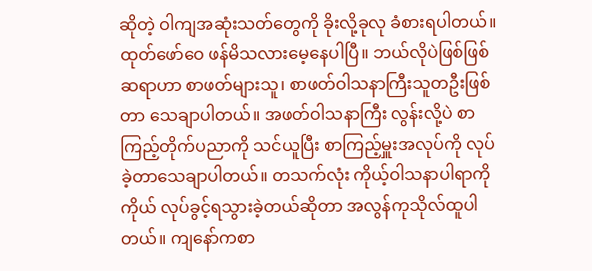ဆိုတဲ့ ဝါကျအဆုံးသတ်တွေကို ခိုးလို့ခုလု ခံစားရပါတယ်။ ထုတ်ဖော်ဝေ ဖန်မိသလားမေ့နေပါပြီ။ ဘယ်လိုပဲဖြစ်ဖြစ် ဆရာဟာ စာဖတ်များသူ၊ စာဖတ်ဝါသနာကြီးသူတဦးဖြစ်တာ သေချာပါတယ်။ အဖတ်ဝါသနာကြီး လွန်းလို့ပဲ စာကြည့်တိုက်ပညာကို သင်ယူပြီး စာကြည့်မှူးအလုပ်ကို လုပ်ခဲ့တာသေချာပါတယ်။ တသက်လုံး ကိုယ့်ဝါသနာပါရာကို ကိုယ် လုပ်ခွင့်ရသွားခဲ့တယ်ဆိုတာ အလွန်ကုသိုလ်ထူပါတယ်။ ကျနော်ကစာ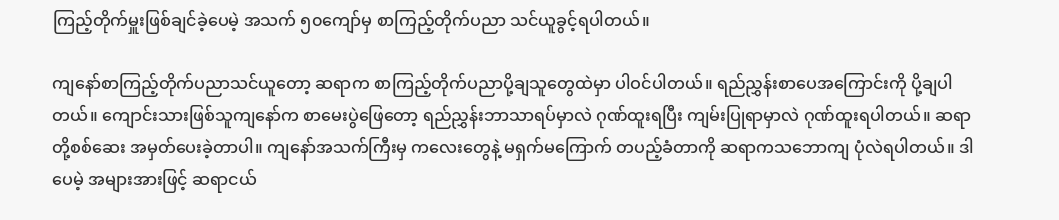ကြည့်တိုက်မှူးဖြစ်ချင်ခဲ့ပေမဲ့ အသက် ၅၀ကျော်မှ စာကြည့်တိုက်ပညာ သင်ယူခွင့်ရပါတယ်။

ကျနော်စာကြည့်တိုက်ပညာသင်ယူတော့ ဆရာက စာကြည့်တိုက်ပညာပို့ချသူတွေထဲမှာ ပါဝင်ပါတယ်။ ရည်ညွှန်းစာပေအကြောင်းကို ပို့ချပါတယ်။ ကျောင်းသားဖြစ်သူကျနော်က စာမေးပွဲဖြေတော့ ရည်ညွှန်းဘာသာရပ်မှာလဲ ဂုဏ်ထူးရပြီး ကျမ်းပြုရာမှာလဲ ဂုဏ်ထူးရပါတယ်။ ဆရာတို့စစ်ဆေး အမှတ်ပေးခဲ့တာပါ။ ကျနော်အသက်ကြီးမှ ကလေးတွေနဲ့ မရှက်မကြောက် တပည့်ခံတာကို ဆရာကသဘောကျ ပုံလဲရပါတယ်။ ဒါပေမဲ့ အများအားဖြင့် ဆရာငယ်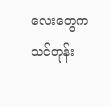လေးတွေက သင်တုန်း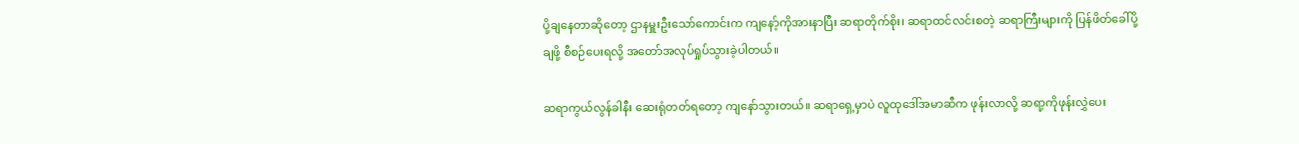ပို့ချနေတာဆိုတော့ ဌာနမှူးဦးသော်ကောင်းက ကျနော့်ကိုအားနာပြီး ဆရာတိုက်စိုး၊ ဆရာထင်လင်းစတဲ့ ဆရာကြီးများကို ပြန်ဖိတ်ခေါ်ပို့ချဖို့ စီစဉ်ပေးရလို့ အတော်အလုပ်ရှုပ်သွားခဲ့ပါတယ်။

ဆရာကွယ်လွန်ခါနီး ဆေးရုံတတ်ရတော့ ကျနော်သွားတယ်။ ဆရာရှေ့မှာပဲ လူထုဒေါ်အမာဆီက ဖုန်းလာလို့ ဆရာ့ကိုဖုန်းလွှဲပေး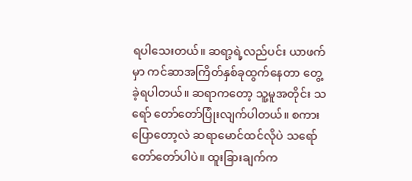ရပါသေးတယ်။ ဆရာ့ရဲ့လည်ပင်း ယာဖက်မှာ ကင်ဆာအကြိတ်နှစ်ခုထွက်နေတာ တွေ့ခဲ့ရပါတယ်။ ဆရာကတော့ သူ့မူအတိုင်း သရော် တော်တော်ပြုံးလျက်ပါတယ်။ စကားပြောတော့လဲ ဆရာမောင်ထင်လိုပဲ သရော်တော်တော်ပါပဲ။ ထူးခြားချက်က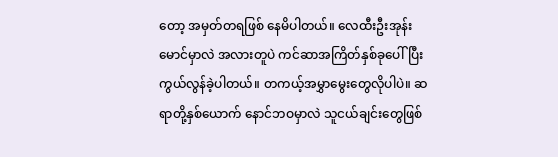တော့ အမှတ်တရဖြစ် နေမိပါတယ်။ လေထီးဦးအုန်းမောင်မှာလဲ အလားတူပဲ ကင်ဆာအကြိတ်နှစ်ခုပေါ်ပြီး ကွယ်လွန်ခဲ့ပါတယ်။ တကယ့်အမွှာမွေးတွေလိုပါပဲ။ ဆရာတို့နှစ်ယောက် နောင်ဘဝမှာလဲ သူငယ်ချင်းတွေဖြစ်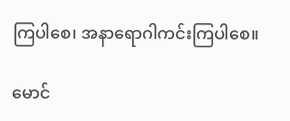ကြပါစေ၊ အနာရောဂါကင်းကြပါစေ။

မောင်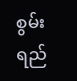စွမ်းရည်